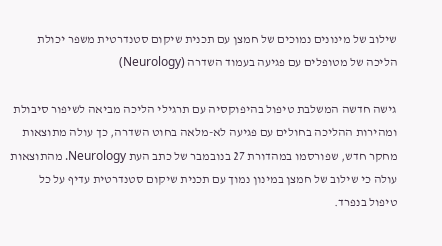שילוב של מינונים נמוכים של חמצן עם תכנית שיקום סטנדרטית משפר יכולת הליכה של מטופלים עם פגיעה בעמוד השדרה (Neurology)

גישה חדשה המשלבת טיפול בהיפוקסיה עם תרגילי הליכה מביאה לשיפור סיבולת ומהירות ההליכה בחולים עם פגיעה לא-מלאה בחוט השדרה, כך עולה מתוצאות מחקר חדש, שפורסמו במהדורת 27 בנובמבר של כתב העת Neurology. מהתוצאות עולה כי שילוב של חמצן במינון נמוך עם תכנית שיקום סטנדרטית עדיף על כל טיפול בנפרד.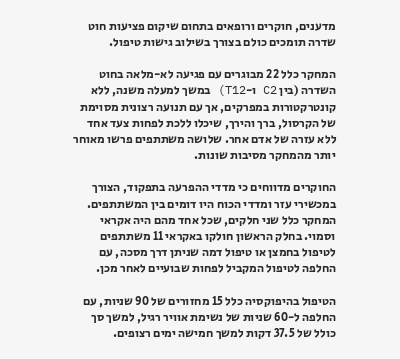מדענים, חוקרים ורופאים בתחום שיקום פציעות חוט שדרה תומכים כולם בצורך בשילוב גישות טיפול.

המחקר כלל 22 מבוגרים עם פגיעה לא-מלאה בחוט השדרה (בין C2 ו-T12) במשך למעלה משנה, ללא קונטרקטורות במפרקים, אך עם תנועה רצונית מסוימת של הקרסול, ברך והירך, שיכלו ללכת לפחות צעד אחד ללא עזרה של אדם אחר. שלושה משתתפים פרשו מאוחר יותר מהמחקר מסיבות שונות.

החוקרים מדווחים כי מדדי ההפרעה בתפקוד, הצורך במכשירי עזר ומדדי הכוח היו דומים בין המשתתפים. המחקר כלל שני חלקים, שכל אחד מהם היה אקראי וסמוי. בחלק הראשון חולקו באקראי 11 משתתפים לטיפול בחמצן או טיפול דמה שניתן דרך מסכה, עם החלפה לטיפול המקביל לפחות שבועיים לאחר מכן.

הטיפול בהיפוקסיה כלל 15 מחזורים של 90 שניות, עם החלפה ל-60 שניות של נשימת אוויר רגיל, למשך סך כולל של 37.5 דקות למשך חמישה ימים רצופים.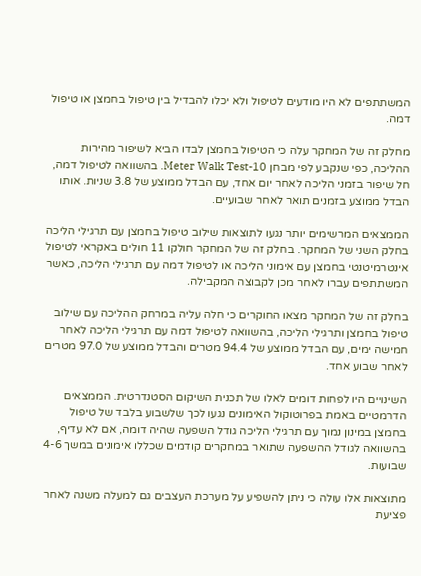המשתתפים לא היו מודעים לטיפול ולא יכלו להבדיל בין טיפול בחמצן או טיפול דמה.

מחלק זה של המחקר עלה כי הטיפול בחמצן לבדו הביא לשיפור מהירות ההליכה, כפי שנקבע לפי מבחן 10-Meter Walk Test. בהשוואה לטיפול דמה, חל שיפור בזמני הליכה לאחר יום אחד, עם הבדל ממוצע של 3.8 שניות. אותו הבדל ממוצע בזמנים תואר לאחר שבועיים.

הממצאים המרשימים יותר נגעו לתוצאות שילוב טיפול בחמצן עם תרגילי הליכה בחלק השני של המחקר. בחלק זה של המחקר חולקו 11 חולים באקראי לטיפול אינטרמיטנטי בחמצן עם אימוני הליכה או לטיפול דמה עם תרגילי הליכה, כאשר המשתתפים עברו לאחר מכן לקבוצה המקבילה.

בחלק זה של המחקר מצאו החוקרים כי חלה עליה במרחק ההליכה עם שילוב טיפול בחמצן ותרגילי הליכה, בהשוואה לטיפול דמה עם תרגילי הליכה לאחר חמישה ימים, עם הבדל ממוצע של 94.4 מטרים והבדל ממוצע של 97.0 מטרים לאחר שבוע אחד.

השינויים היו לפחות דומים לאלו של תכנית השיקום הסטנדרטית. הממצאים הדרמטיים באמת בפרוטוקול האימונים נגעו לכך שלשבוע בלבד של טיפול בחמצן במינון נמוך עם תרגילי הליכה גודל השפעה שהיה דומה, אם לא עדיף, בהשוואה לגודל ההשפעה שתואר במחקרים קודמים שכללו אימונים במשך 4-6 שבועות.

מתוצאות אלו עולה כי ניתן להשפיע על מערכת העצבים גם למעלה משנה לאחר פציעת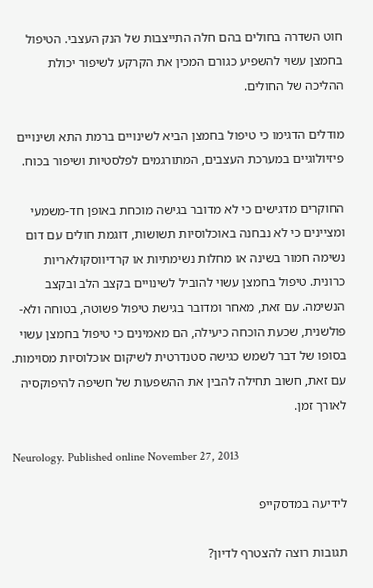חוט השדרה בחולים בהם חלה התייצבות של הנק העצבי. הטיפול בחמצן עשוי להשפיע כגורם המכין את הקרקע לשיפור יכולת ההליכה של החולים.

מודלים הדגימו כי טיפול בחמצן הביא לשינויים ברמת התא ושינויים פיזיולוגיים במערכת העצבים, המתורגמים לפלסטיות ושיפור בכוח.

החוקרים מדגישים כי לא מדובר בגישה מוכחת באופן חד-משמעי ומציינים כי לא נבחנה באוכלוסיות תשושות, דוגמת חולים עם דום נשימה חמור בשינה או מחלות נשימתיות או קרדיווסקולאריות כרונית. טיפול בחמצן עשוי להוביל לשינויים בקצב הלב ובקצב הנשימה. עם זאת, מאחר ומדובר בגישת טיפול פשוטה, בטוחה ולא-פולשנית, שכעת הוכחה כיעילה, הם מאמינים כי טיפול בחמצן עשוי בסופו של דבר לשמש כגישה סטנדרטית לשיקום אוכלוסיות מסוימות. עם זאת, חשוב תחילה להבין את ההשפעות של חשיפה להיפוקסיה לאורך זמן.

Neurology. Published online November 27, 2013

לידיעה במדסקייפ

תגובות רוצה להצטרף לדיון?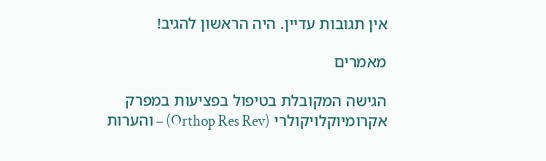אין תגובות עדיין. היה הראשון להגיב!

מאמרים

הגישה המקובלת בטיפול בפציעות במפרק אקרומיוקלויקולרי (Orthop Res Rev) – והערות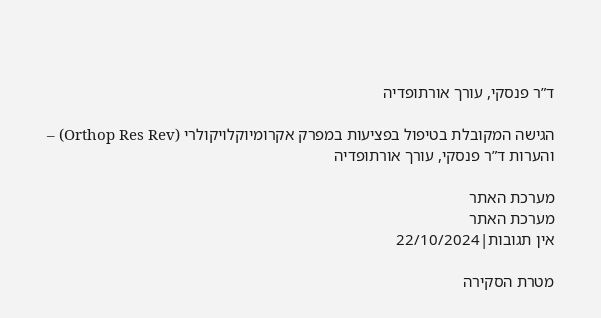ד”ר פנסקי, עורך אורתופדיה

הגישה המקובלת בטיפול בפציעות במפרק אקרומיוקלויקולרי (Orthop Res Rev) – והערות ד”ר פנסקי, עורך אורתופדיה

מערכת האתר
מערכת האתר
אין תגובות|22/10/2024

מטרת הסקירה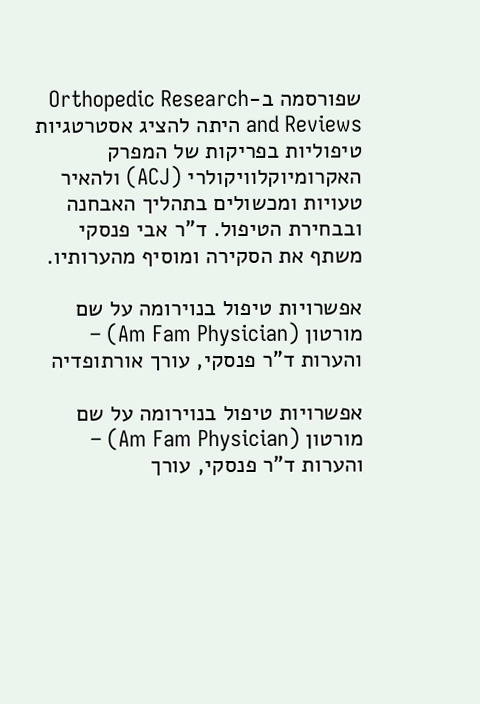שפורסמה ב-Orthopedic Research and Reviews היתה להציג אסטרטגיות טיפוליות בפריקות של המפרק האקרומיוקלוויקולרי (ACJ) ולהאיר טעויות ומכשולים בתהליך האבחנה ובבחירת הטיפול. ד”ר אבי פנסקי משתף את הסקירה ומוסיף מהערותיו.

אפשרויות טיפול בנוירומה על שם מורטון (Am Fam Physician) – והערות ד”ר פנסקי, עורך אורתופדיה

אפשרויות טיפול בנוירומה על שם מורטון (Am Fam Physician) – והערות ד”ר פנסקי, עורך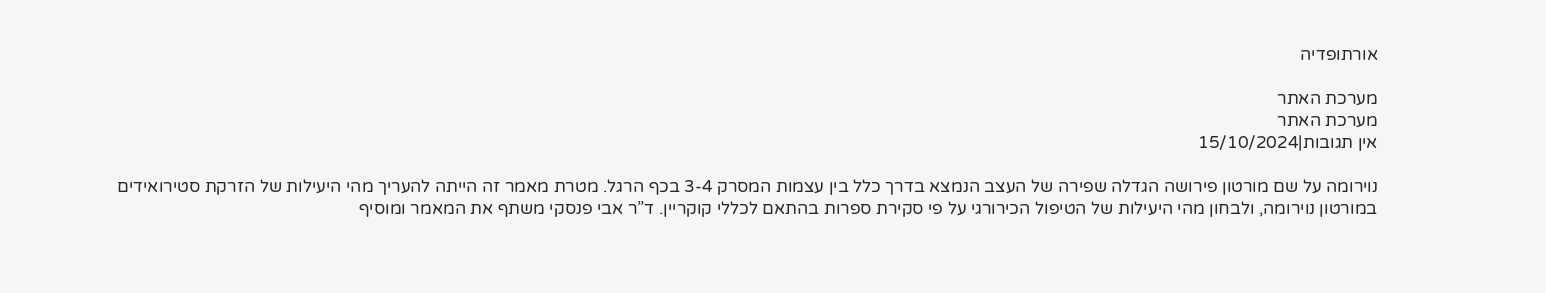אורתופדיה

מערכת האתר
מערכת האתר
אין תגובות|15/10/2024

נוירומה על שם מורטון פירושה הגדלה שפירה של העצב הנמצא בדרך כלל בין עצמות המסרק 3-4 בכף הרגל. מטרת מאמר זה הייתה להעריך מהי היעילות של הזרקת סטירואידים במורטון נוירומה, ולבחון מהי היעילות של הטיפול הכירורגי על פי סקירת ספרות בהתאם לכללי קוקריין. ד”ר אבי פנסקי משתף את המאמר ומוסיף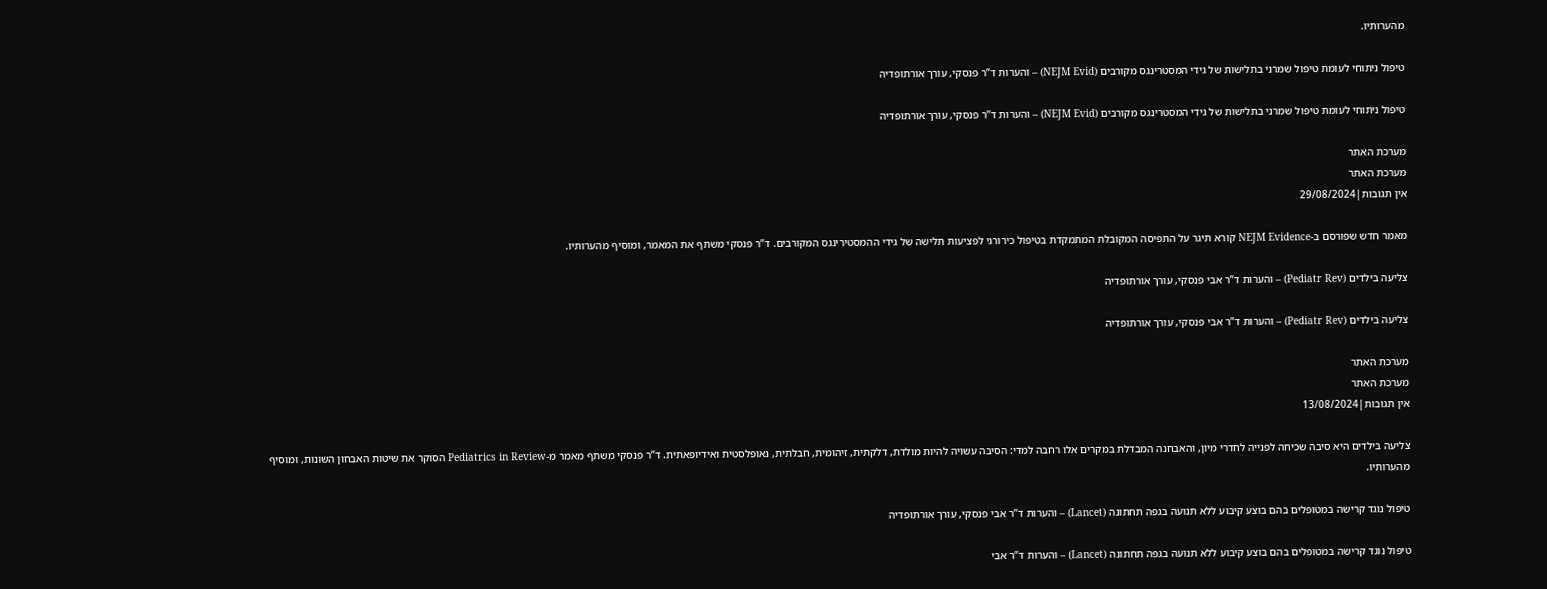מהערותיו.

טיפול ניתוחי לעומת טיפול שמרני בתלישות של גידי המסטרינגס מקורבים (NEJM Evid) – והערות ד”ר פנסקי, עורך אורתופדיה

טיפול ניתוחי לעומת טיפול שמרני בתלישות של גידי המסטרינגס מקורבים (NEJM Evid) – והערות ד”ר פנסקי, עורך אורתופדיה

מערכת האתר
מערכת האתר
אין תגובות|29/08/2024

מאמר חדש שפורסם ב-NEJM Evidence קורא תיגר על התפיסה המקובלת המתמקדת בטיפול כירורגי לפציעות תלישה של גידי ההמסטירינגס המקורבים. ד”ר פנסקי משתף את המאמר, ומוסיף מהערותיו.

צליעה בילדים (Pediatr Rev) – והערות ד”ר אבי פנסקי, עורך אורתופדיה

צליעה בילדים (Pediatr Rev) – והערות ד”ר אבי פנסקי, עורך אורתופדיה

מערכת האתר
מערכת האתר
אין תגובות|13/08/2024

צליעה בילדים היא סיבה שכיחה לפנייה לחדרי מיון, והאבחנה המבדלת במקרים אלו רחבה למדי: הסיבה עשויה להיות מולדת, דלקתית, זיהומית, חבלתית, נאופלסטית ואידיופאתית. ד”ר פנסקי משתף מאמר מ-Pediatrics in Review הסוקר את שיטות האבחון השונות, ומוסיף מהערותיו.

טיפול נוגד קרישה במטופלים בהם בוצע קיבוע ללא תנועה בגפה תחתונה (Lancet) – והערות ד”ר אבי פנסקי, עורך אורתופדיה

טיפול נוגד קרישה במטופלים בהם בוצע קיבוע ללא תנועה בגפה תחתונה (Lancet) – והערות ד”ר אבי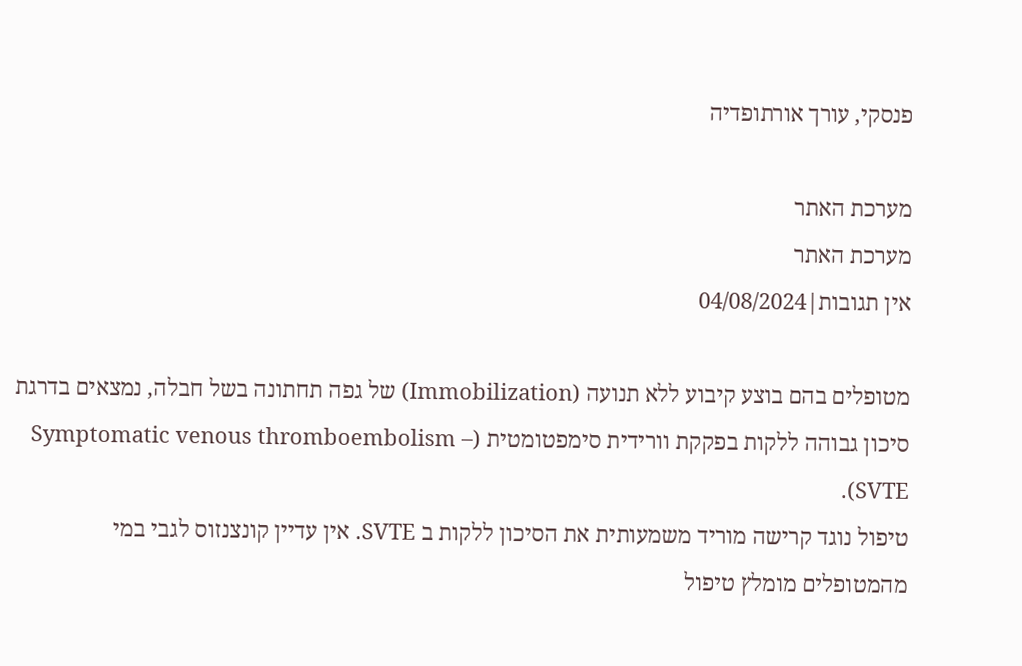פנסקי, עורך אורתופדיה

מערכת האתר
מערכת האתר
אין תגובות|04/08/2024

מטופלים בהם בוצע קיבוע ללא תנועה (Immobilization) של גפה תחתונה בשל חבלה, נמצאים בדרגת סיכון גבוהה ללקות בפקקת וורידית סימפטומטית (Symptomatic venous thromboembolism – SVTE).
טיפול נוגד קרישה מוריד משמעותית את הסיכון ללקות ב SVTE. אין עדיין קונצנזוס לגבי במי מהמטופלים מומלץ טיפול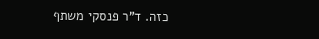כזה. ד”ר פנסקי משתף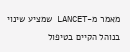מאמר מ-LANCET שמציע שינוי בנוהל הקיים בטיפול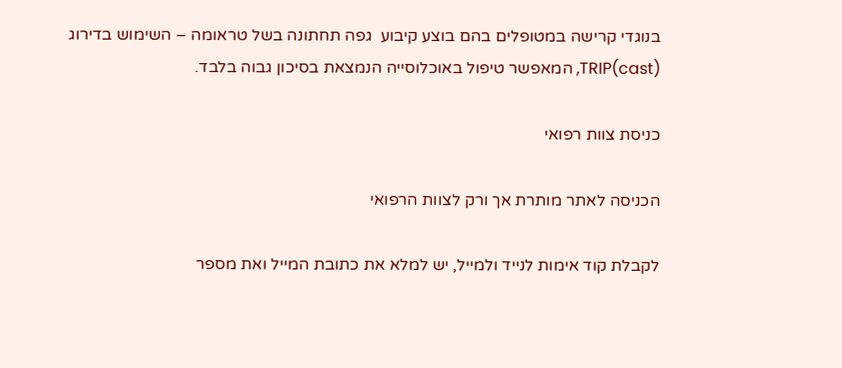בנוגדי קרישה במטופלים בהם בוצע קיבוע  גפה תחתונה בשל טראומה – השימוש בדירוג TRIP(cast), המאפשר טיפול באוכלוסייה הנמצאת בסיכון גבוה בלבד.

כניסת צוות רפואי

הכניסה לאתר מותרת אך ורק לצוות הרפואי

לקבלת קוד אימות לנייד ולמייל, יש למלא את כתובת המייל ואת מספר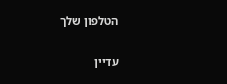הטלפון שלך

עדיין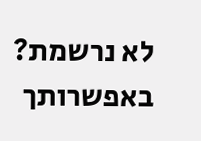לא נרשמת? באפשרותך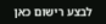לבצע רישום כאן